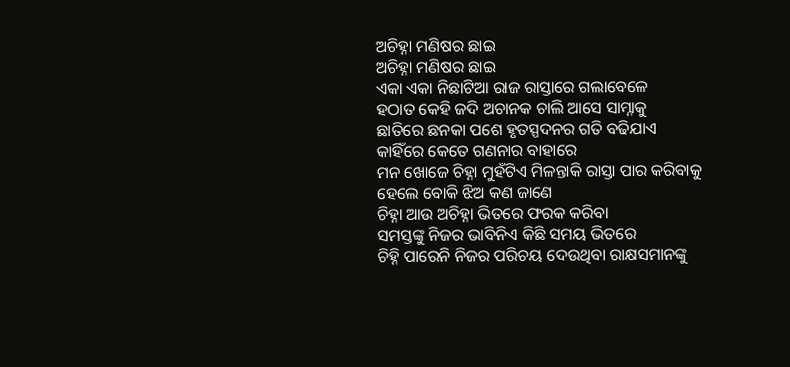ଅଚିହ୍ନା ମଣିଷର ଛାଇ
ଅଚିହ୍ନା ମଣିଷର ଛାଇ
ଏକା ଏକା ନିଛାଟିଆ ରାଜ ରାସ୍ତାରେ ଗଲାବେଳେ
ହଠାତ କେହି ଜଦି ଅଚାନକ ଚାଲି ଆସେ ସାମ୍ନାକୁ
ଛାତିରେ ଛନକା ପଶେ ହୃତସ୍ପଦନର ଗତି ବଢିଯାଏ
କାହିଁରେ କେତେ ଗଣନାର ବାହାରେ
ମନ ଖୋଜେ ଚିହ୍ନା ମୁହଁଟିଏ ମିଳନ୍ତାକି ରାସ୍ତା ପାର କରିବାକୁ
ହେଲେ ବୋକି ଝିଅ କଣ ଜାଣେ
ଚିହ୍ନା ଆଉ ଅଚିହ୍ନା ଭିତରେ ଫରକ କରିବା
ସମସ୍ତଙ୍କୁ ନିଜର ଭାବିନିଏ କିଛି ସମୟ ଭିତରେ
ଚିହ୍ନି ପାରେନି ନିଜର ପରିଚୟ ଦେଉଥିବା ରାକ୍ଷସମାନଙ୍କୁ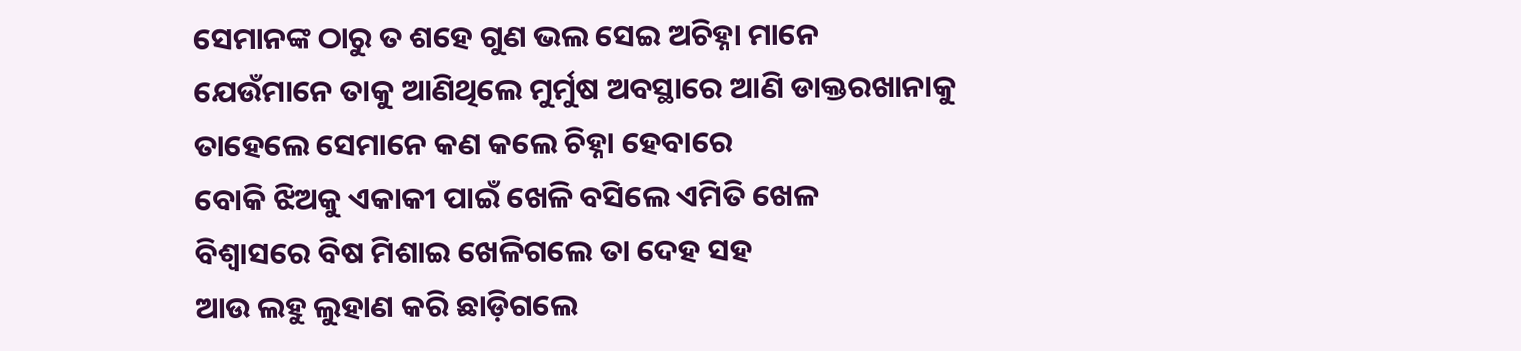ସେମାନଙ୍କ ଠାରୁ ତ ଶହେ ଗୁଣ ଭଲ ସେଇ ଅଚିହ୍ନା ମାନେ
ଯେଉଁମାନେ ତାକୁ ଆଣିଥିଲେ ମୁର୍ମୁଷ ଅବସ୍ଥାରେ ଆଣି ଡାକ୍ତରଖାନାକୁ
ତାହେଲେ ସେମାନେ କଣ କଲେ ଚିହ୍ନା ହେବାରେ
ବୋକି ଝିଅକୁ ଏକାକୀ ପାଇଁ ଖେଳି ବସିଲେ ଏମିତି ଖେଳ
ବିଶ୍ୱାସରେ ବିଷ ମିଶାଇ ଖେଳିଗଲେ ତା ଦେହ ସହ
ଆଉ ଲହୁ ଲୁହାଣ କରି ଛାଡ଼ିଗଲେ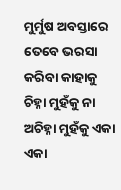ମୁର୍ମୁଷ ଅବସ୍ତାରେ
ତେବେ ଭରସା କରିବା କାହାକୁ
ଚିହ୍ନା ମୁହଁକୁ ନା ଅଚିହ୍ନା ମୁହଁକୁ ଏକା ଏକା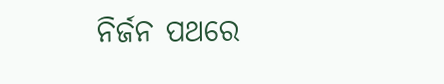ନିର୍ଜନ ପଥରେ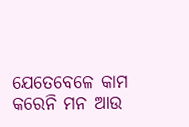ଯେତେବେଳେ କାମ କରେନି ମନ ଆଉ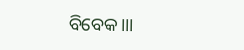ବିବେକ।।।